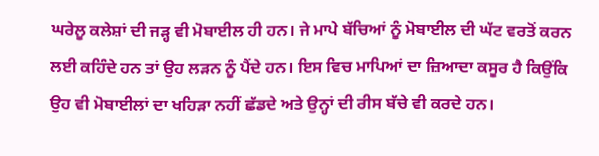ਘਰੇਲੂ ਕਲੇਸ਼ਾਂ ਦੀ ਜੜ੍ਹ ਵੀ ਮੋਬਾਈਲ ਹੀ ਹਨ। ਜੇ ਮਾਪੇ ਬੱਚਿਆਂ ਨੂੰ ਮੋਬਾਈਲ ਦੀ ਘੱਟ ਵਰਤੋਂ ਕਰਨ ਲਈ ਕਹਿੰਦੇ ਹਨ ਤਾਂ ਉਹ ਲੜਨ ਨੂੰ ਪੈਂਦੇ ਹਨ। ਇਸ ਵਿਚ ਮਾਪਿਆਂ ਦਾ ਜ਼ਿਆਦਾ ਕਸੂਰ ਹੈ ਕਿਉਂਕਿ ਉਹ ਵੀ ਮੋਬਾਈਲਾਂ ਦਾ ਖਹਿੜਾ ਨਹੀਂ ਛੱਡਦੇ ਅਤੇ ਉਨ੍ਹਾਂ ਦੀ ਰੀਸ ਬੱਚੇ ਵੀ ਕਰਦੇ ਹਨ।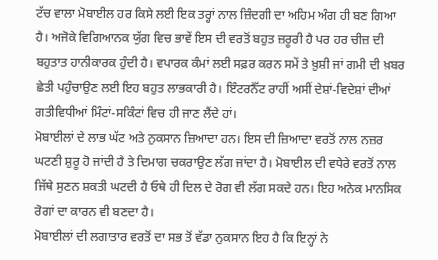ਟੱਚ ਵਾਲਾ ਮੋਬਾਈਲ ਹਰ ਕਿਸੇ ਲਈ ਇਕ ਤਰ੍ਹਾਂ ਨਾਲ ਜ਼ਿੰਦਗੀ ਦਾ ਅਹਿਮ ਅੰਗ ਹੀ ਬਣ ਗਿਆ ਹੈ। ਅਜੋਕੇ ਵਿਗਿਆਨਕ ਯੁੱਗ ਵਿਚ ਭਾਵੇਂ ਇਸ ਦੀ ਵਰਤੋਂ ਬਹੁਤ ਜ਼ਰੂਰੀ ਹੈ ਪਰ ਹਰ ਚੀਜ਼ ਦੀ ਬਹੁਤਾਤ ਹਾਨੀਕਾਰਕ ਹੁੰਦੀ ਹੈ। ਵਪਾਰਕ ਕੰਮਾਂ ਲਈ ਸਫ਼ਰ ਕਰਨ ਸਮੇਂ ਤੇ ਖ਼ੁਸ਼ੀ ਜਾਂ ਗਮੀ ਦੀ ਖ਼ਬਰ ਛੇਤੀ ਪਹੁੰਚਾਉਣ ਲਈ ਇਹ ਬਹੁਤ ਲਾਭਕਾਰੀ ਹੈ। ਇੰਟਰਨੈੱਟ ਰਾਹੀਂ ਅਸੀਂ ਦੇਸ਼ਾਂ-ਵਿਦੇਸ਼ਾਂ ਦੀਆਂ ਗਤੀਵਿਧੀਆਂ ਮਿੰਟਾਂ-ਸਕਿੰਟਾਂ ਵਿਚ ਹੀ ਜਾਣ ਲੈਂਦੇ ਹਾਂ।
ਮੋਬਾਈਲਾਂ ਦੇ ਲਾਭ ਘੱਟ ਅਤੇ ਨੁਕਸਾਨ ਜ਼ਿਆਦਾ ਹਨ। ਇਸ ਦੀ ਜ਼ਿਆਦਾ ਵਰਤੋਂ ਨਾਲ ਨਜ਼ਰ ਘਟਣੀ ਸ਼ੁਰੂ ਹੋ ਜਾਂਦੀ ਹੈ ਤੇ ਦਿਮਾਗ ਚਕਰਾਉਣ ਲੱਗ ਜਾਂਦਾ ਹੈ। ਮੋਬਾਈਲ ਦੀ ਵਧੇਰੇ ਵਰਤੋਂ ਨਾਲ ਜਿੱਥੇ ਸੁਣਨ ਸ਼ਕਤੀ ਘਟਦੀ ਹੈ ਓਥੇ ਹੀ ਦਿਲ ਦੇ ਰੋਗ ਵੀ ਲੱਗ ਸਕਦੇ ਹਨ। ਇਹ ਅਨੇਕ ਮਾਨਸਿਕ ਰੋਗਾਂ ਦਾ ਕਾਰਨ ਵੀ ਬਣਦਾ ਹੈ।
ਮੋਬਾਈਲਾਂ ਦੀ ਲਗਾਤਾਰ ਵਰਤੋਂ ਦਾ ਸਭ ਤੋਂ ਵੱਡਾ ਨੁਕਸਾਨ ਇਹ ਹੈ ਕਿ ਇਨ੍ਹਾਂ ਨੇ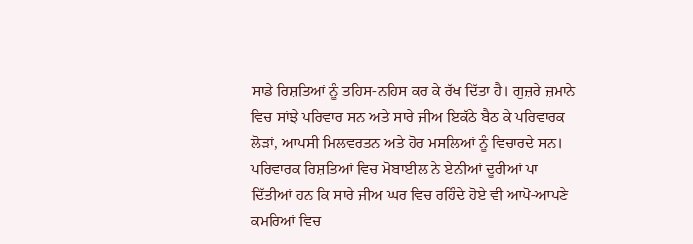ਸਾਡੇ ਰਿਸ਼ਤਿਆਂ ਨੂੰ ਤਹਿਸ-ਨਹਿਸ ਕਰ ਕੇ ਰੱਖ ਦਿੱਤਾ ਹੈ। ਗੁਜ਼ਰੇ ਜ਼ਮਾਨੇ ਵਿਚ ਸਾਂਝੇ ਪਰਿਵਾਰ ਸਨ ਅਤੇ ਸਾਰੇ ਜੀਅ ਇਕੱਠੇ ਬੈਠ ਕੇ ਪਰਿਵਾਰਕ ਲੋੜਾਂ, ਆਪਸੀ ਮਿਲਵਰਤਨ ਅਤੇ ਹੋਰ ਮਸਲਿਆਂ ਨੂੰ ਵਿਚਾਰਦੇ ਸਨ। ਪਰਿਵਾਰਕ ਰਿਸ਼ਤਿਆਂ ਵਿਚ ਮੋਬਾਈਲ ਨੇ ਏਨੀਆਂ ਦੂਰੀਆਂ ਪਾ ਦਿੱਤੀਆਂ ਹਨ ਕਿ ਸਾਰੇ ਜੀਅ ਘਰ ਵਿਚ ਰਹਿੰਦੇ ਹੋਏ ਵੀ ਆਪੋ-ਆਪਣੇ ਕਮਰਿਆਂ ਵਿਚ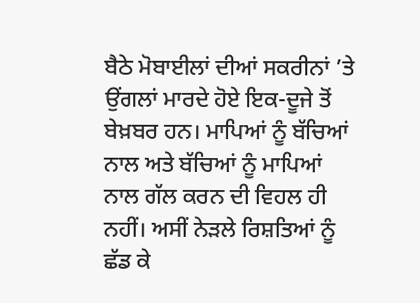ਬੈਠੇ ਮੋਬਾਈਲਾਂ ਦੀਆਂ ਸਕਰੀਨਾਂ ’ਤੇ ਉਂਗਲਾਂ ਮਾਰਦੇ ਹੋਏ ਇਕ-ਦੂਜੇ ਤੋਂ ਬੇਖ਼ਬਰ ਹਨ। ਮਾਪਿਆਂ ਨੂੰ ਬੱਚਿਆਂ ਨਾਲ ਅਤੇ ਬੱਚਿਆਂ ਨੂੰ ਮਾਪਿਆਂ ਨਾਲ ਗੱਲ ਕਰਨ ਦੀ ਵਿਹਲ ਹੀ ਨਹੀਂ। ਅਸੀਂ ਨੇੜਲੇ ਰਿਸ਼ਤਿਆਂ ਨੂੰ ਛੱਡ ਕੇ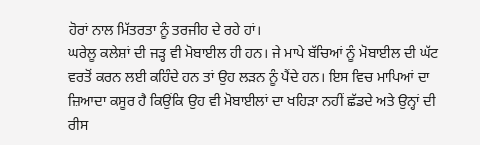ਹੋਰਾਂ ਨਾਲ ਮਿੱਤਰਤਾ ਨੂੰ ਤਰਜੀਹ ਦੇ ਰਹੇ ਹਾਂ।
ਘਰੇਲੂ ਕਲੇਸ਼ਾਂ ਦੀ ਜੜ੍ਹ ਵੀ ਮੋਬਾਈਲ ਹੀ ਹਨ। ਜੇ ਮਾਪੇ ਬੱਚਿਆਂ ਨੂੰ ਮੋਬਾਈਲ ਦੀ ਘੱਟ ਵਰਤੋਂ ਕਰਨ ਲਈ ਕਹਿੰਦੇ ਹਨ ਤਾਂ ਉਹ ਲੜਨ ਨੂੰ ਪੈਂਦੇ ਹਨ। ਇਸ ਵਿਚ ਮਾਪਿਆਂ ਦਾ ਜ਼ਿਆਦਾ ਕਸੂਰ ਹੈ ਕਿਉਂਕਿ ਉਹ ਵੀ ਮੋਬਾਈਲਾਂ ਦਾ ਖਹਿੜਾ ਨਹੀਂ ਛੱਡਦੇ ਅਤੇ ਉਨ੍ਹਾਂ ਦੀ ਰੀਸ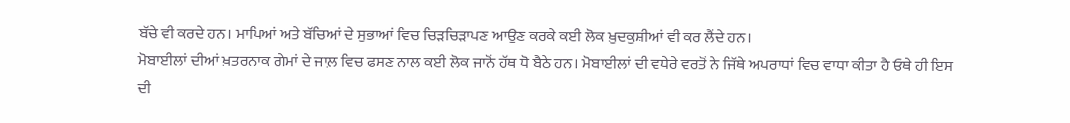ਬੱਚੇ ਵੀ ਕਰਦੇ ਹਨ। ਮਾਪਿਆਂ ਅਤੇ ਬੱਚਿਆਂ ਦੇ ਸੁਭਾਆਂ ਵਿਚ ਚਿੜਚਿੜਾਪਣ ਆਉਣ ਕਰਕੇ ਕਈ ਲੋਕ ਖ਼ੁਦਕੁਸ਼ੀਆਂ ਵੀ ਕਰ ਲੈਂਦੇ ਹਨ।
ਮੋਬਾਈਲਾਂ ਦੀਆਂ ਖ਼ਤਰਨਾਕ ਗੇਮਾਂ ਦੇ ਜਾਲ਼ ਵਿਚ ਫਸਣ ਨਾਲ ਕਈ ਲੋਕ ਜਾਨੋਂ ਹੱਥ ਧੋ ਬੈਠੇ ਹਨ। ਮੋਬਾਈਲਾਂ ਦੀ ਵਧੇਰੇ ਵਰਤੋਂ ਨੇ ਜਿੱਥੇ ਅਪਰਾਧਾਂ ਵਿਚ ਵਾਧਾ ਕੀਤਾ ਹੈ ਓਥੇ ਹੀ ਇਸ ਦੀ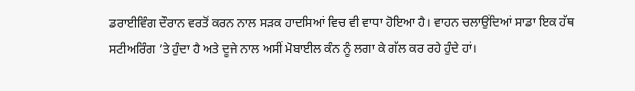ਡਰਾਈਵਿੰਗ ਦੌਰਾਨ ਵਰਤੋਂ ਕਰਨ ਨਾਲ ਸੜਕ ਹਾਦਸਿਆਂ ਵਿਚ ਵੀ ਵਾਧਾ ਹੋਇਆ ਹੈ। ਵਾਹਨ ਚਲਾਉਂਦਿਆਂ ਸਾਡਾ ਇਕ ਹੱਥ ਸਟੀਅਰਿੰਗ ’ਤੇ ਹੁੰਦਾ ਹੈ ਅਤੇ ਦੂਜੇ ਨਾਲ ਅਸੀਂ ਮੋਬਾਈਲ ਕੰਨ ਨੂੰ ਲਗਾ ਕੇ ਗੱਲ ਕਰ ਰਹੇ ਹੁੰਦੇ ਹਾਂ।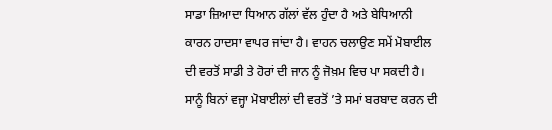ਸਾਡਾ ਜ਼ਿਆਦਾ ਧਿਆਨ ਗੱਲਾਂ ਵੱਲ ਹੁੰਦਾ ਹੈ ਅਤੇ ਬੇਧਿਆਨੀ ਕਾਰਨ ਹਾਦਸਾ ਵਾਪਰ ਜਾਂਦਾ ਹੈ। ਵਾਹਨ ਚਲਾਉਣ ਸਮੇਂ ਮੋਬਾਈਲ ਦੀ ਵਰਤੋਂ ਸਾਡੀ ਤੇ ਹੋਰਾਂ ਦੀ ਜਾਨ ਨੂੰ ਜੋਖ਼ਮ ਵਿਚ ਪਾ ਸਕਦੀ ਹੈ। ਸਾਨੂੰ ਬਿਨਾਂ ਵਜ੍ਹਾ ਮੋਬਾਈਲਾਂ ਦੀ ਵਰਤੋਂ ’ਤੇ ਸਮਾਂ ਬਰਬਾਦ ਕਰਨ ਦੀ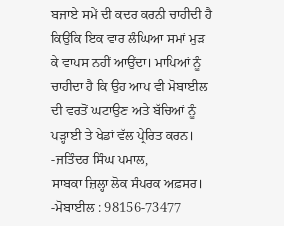ਬਜਾਏ ਸਮੇਂ ਦੀ ਕਦਰ ਕਰਨੀ ਚਾਹੀਦੀ ਹੈ ਕਿਉਂਕਿ ਇਕ ਵਾਰ ਲੰਘਿਆ ਸਮਾਂ ਮੁੜ ਕੇ ਵਾਪਸ ਨਹੀਂ ਆਉਂਦਾ। ਮਾਪਿਆਂ ਨੂੰ ਚਾਹੀਦਾ ਹੈ ਕਿ ਉਹ ਆਪ ਵੀ ਮੋਬਾਈਲ ਦੀ ਵਰਤੋਂ ਘਟਾਉਣ ਅਤੇ ਬੱਚਿਆਂ ਨੂੰ ਪੜ੍ਹਾਈ ਤੇ ਖੇਡਾਂ ਵੱਲ ਪ੍ਰੇਰਿਤ ਕਰਨ।
-ਜਤਿੰਦਰ ਸਿੰਘ ਪਮਾਲ,
ਸਾਬਕਾ ਜ਼ਿਲ੍ਹਾ ਲੋਕ ਸੰਪਰਕ ਅਫ਼ਸਰ।
-ਮੋਬਾਈਲ : 98156-73477